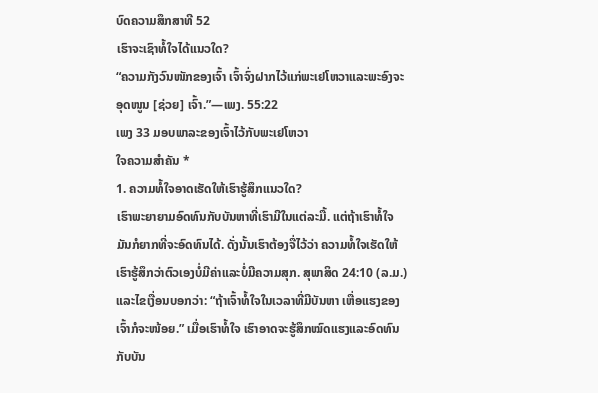ບົດຄວາມສຶກສາທີ 52
ເຮົາຈະເຊົາທໍ້ໃຈໄດ້ແນວໃດ?
“ຄວາມກັງວົນໜັກຂອງເຈົ້າ ເຈົ້າຈົ່ງຝາກໄວ້ແກ່ພະເຢໂຫວາແລະພະອົງຈະອຸດໜູນ [ຊ່ວຍ] ເຈົ້າ.”—ເພງ. 55:22
ເພງ 33 ມອບພາລະຂອງເຈົ້າໄວ້ກັບພະເຢໂຫວາ
ໃຈຄວາມສຳຄັນ *
1. ຄວາມທໍ້ໃຈອາດເຮັດໃຫ້ເຮົາຮູ້ສຶກແນວໃດ?
ເຮົາພະຍາຍາມອົດທົນກັບບັນຫາທີ່ເຮົາມີໃນແຕ່ລະມື້. ແຕ່ຖ້າເຮົາທໍ້ໃຈ ມັນກໍຍາກທີ່ຈະອົດທົນໄດ້. ດັ່ງນັ້ນເຮົາຕ້ອງຈື່ໄວ້ວ່າ ຄວາມທໍ້ໃຈເຮັດໃຫ້ເຮົາຮູ້ສຶກວ່າຕົວເອງບໍ່ມີຄ່າແລະບໍ່ມີຄວາມສຸກ. ສຸພາສິດ 24:10 (ລ.ມ.) ແລະໄຂເງື່ອນບອກວ່າ: “ຖ້າເຈົ້າທໍ້ໃຈໃນເວລາທີ່ມີບັນຫາ ເຫື່ອແຮງຂອງເຈົ້າກໍຈະໜ້ອຍ.” ເມື່ອເຮົາທໍ້ໃຈ ເຮົາອາດຈະຮູ້ສຶກໝົດແຮງແລະອົດທົນກັບບັນ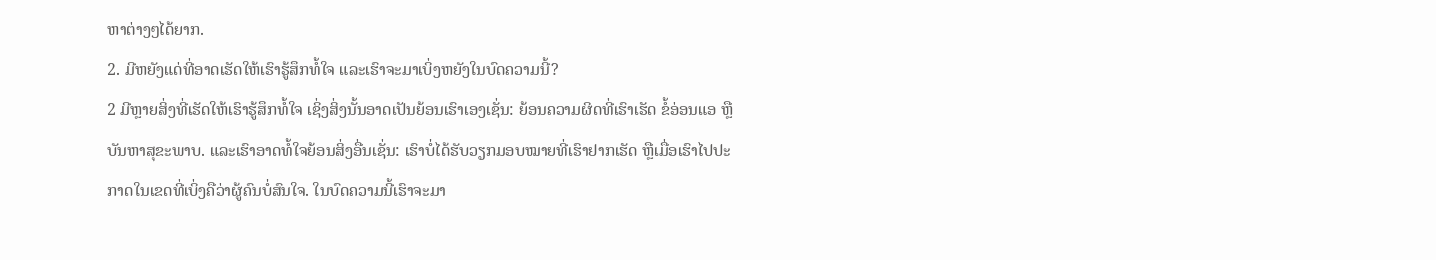ຫາຕ່າງໆໄດ້ຍາກ.
2. ມີຫຍັງແດ່ທີ່ອາດເຮັດໃຫ້ເຮົາຮູ້ສຶກທໍ້ໃຈ ແລະເຮົາຈະມາເບິ່ງຫຍັງໃນບົດຄວາມນີ້?
2 ມີຫຼາຍສິ່ງທີ່ເຮັດໃຫ້ເຮົາຮູ້ສຶກທໍ້ໃຈ ເຊິ່ງສິ່ງນັ້ນອາດເປັນຍ້ອນເຮົາເອງເຊັ່ນ: ຍ້ອນຄວາມຜິດທີ່ເຮົາເຮັດ ຂໍ້ອ່ອນແອ ຫຼືບັນຫາສຸຂະພາບ. ແລະເຮົາອາດທໍ້ໃຈຍ້ອນສິ່ງອື່ນເຊັ່ນ: ເຮົາບໍ່ໄດ້ຮັບວຽກມອບໝາຍທີ່ເຮົາຢາກເຮັດ ຫຼືເມື່ອເຮົາໄປປະກາດໃນເຂດທີ່ເບິ່ງຄືວ່າຜູ້ຄົນບໍ່ສົນໃຈ. ໃນບົດຄວາມນີ້ເຮົາຈະມາ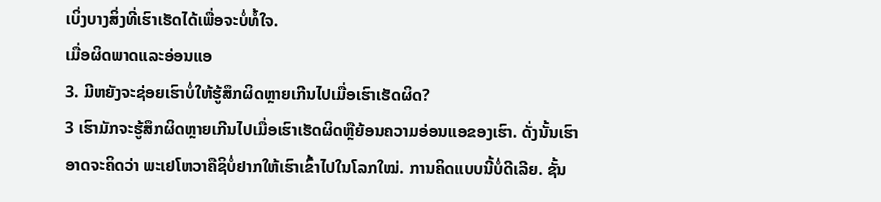ເບິ່ງບາງສິ່ງທີ່ເຮົາເຮັດໄດ້ເພື່ອຈະບໍ່ທໍ້ໃຈ.
ເມື່ອຜິດພາດແລະອ່ອນແອ
3. ມີຫຍັງຈະຊ່ອຍເຮົາບໍ່ໃຫ້ຮູ້ສຶກຜິດຫຼາຍເກີນໄປເມື່ອເຮົາເຮັດຜິດ?
3 ເຮົາມັກຈະຮູ້ສຶກຜິດຫຼາຍເກີນໄປເມື່ອເຮົາເຮັດຜິດຫຼືຍ້ອນຄວາມອ່ອນແອຂອງເຮົາ. ດັ່ງນັ້ນເຮົາອາດຈະຄິດວ່າ ພະເຢໂຫວາຄືຊິບໍ່ຢາກໃຫ້ເຮົາເຂົ້າໄປໃນໂລກໃໝ່. ການຄິດແບບນີ້ບໍ່ດີເລີຍ. ຊັ້ນ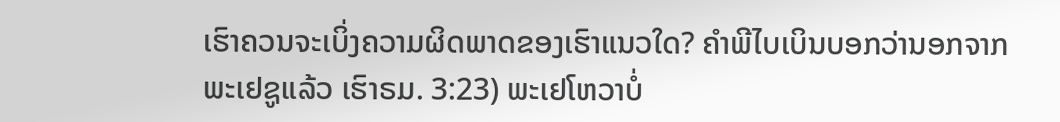ເຮົາຄວນຈະເບິ່ງຄວາມຜິດພາດຂອງເຮົາແນວໃດ? ຄຳພີໄບເບິນບອກວ່ານອກຈາກພະເຢຊູແລ້ວ ເຮົາຣມ. 3:23) ພະເຢໂຫວາບໍ່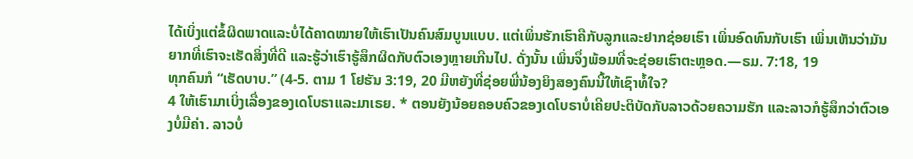ໄດ້ເບິ່ງແຕ່ຂໍ້ຜິດພາດແລະບໍ່ໄດ້ຄາດໝາຍໃຫ້ເຮົາເປັນຄົນສົມບູນແບບ. ແຕ່ເພິ່ນຮັກເຮົາຄືກັບລູກແລະຢາກຊ່ອຍເຮົາ ເພິ່ນອົດທົນກັບເຮົາ ເພິ່ນເຫັນວ່າມັນຍາກທີ່ເຮົາຈະເຮັດສິ່ງທີ່ດີ ແລະຮູ້ວ່າເຮົາຮູ້ສຶກຜິດກັບຕົວເອງຫຼາຍເກີນໄປ. ດັ່ງນັ້ນ ເພິ່ນຈຶ່ງພ້ອມທີ່ຈະຊ່ອຍເຮົາຕະຫຼອດ.—ຣມ. 7:18, 19
ທຸກຄົນກໍ “ເຮັດບາບ.” (4-5. ຕາມ 1 ໂຢຮັນ 3:19, 20 ມີຫຍັງທີ່ຊ່ອຍພີ່ນ້ອງຍິງສອງຄົນນີ້ໃຫ້ເຊົາທໍ້ໃຈ?
4 ໃຫ້ເຮົາມາເບິ່ງເລື່ອງຂອງເດໂບຣາແລະມາເຣຍ. * ຕອນຍັງນ້ອຍຄອບຄົວຂອງເດໂບຣາບໍ່ເຄີຍປະຕິບັດກັບລາວດ້ວຍຄວາມຮັກ ແລະລາວກໍຮູ້ສຶກວ່າຕົວເອງບໍ່ມີຄ່າ. ລາວບໍ່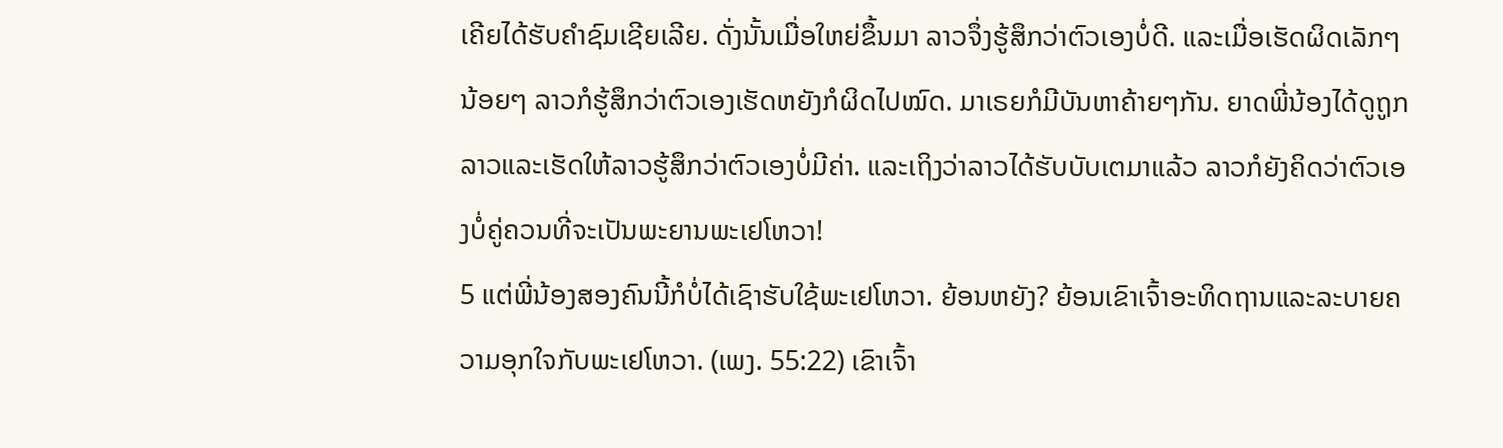ເຄີຍໄດ້ຮັບຄຳຊົມເຊີຍເລີຍ. ດັ່ງນັ້ນເມື່ອໃຫຍ່ຂຶ້ນມາ ລາວຈຶ່ງຮູ້ສຶກວ່າຕົວເອງບໍ່ດີ. ແລະເມື່ອເຮັດຜິດເລັກໆນ້ອຍໆ ລາວກໍຮູ້ສຶກວ່າຕົວເອງເຮັດຫຍັງກໍຜິດໄປໝົດ. ມາເຣຍກໍມີບັນຫາຄ້າຍໆກັນ. ຍາດພີ່ນ້ອງໄດ້ດູຖູກລາວແລະເຮັດໃຫ້ລາວຮູ້ສຶກວ່າຕົວເອງບໍ່ມີຄ່າ. ແລະເຖິງວ່າລາວໄດ້ຮັບບັບເຕມາແລ້ວ ລາວກໍຍັງຄິດວ່າຕົວເອງບໍ່ຄູ່ຄວນທີ່ຈະເປັນພະຍານພະເຢໂຫວາ!
5 ແຕ່ພີ່ນ້ອງສອງຄົນນີ້ກໍບໍ່ໄດ້ເຊົາຮັບໃຊ້ພະເຢໂຫວາ. ຍ້ອນຫຍັງ? ຍ້ອນເຂົາເຈົ້າອະທິດຖານແລະລະບາຍຄວາມອຸກໃຈກັບພະເຢໂຫວາ. (ເພງ. 55:22) ເຂົາເຈົ້າ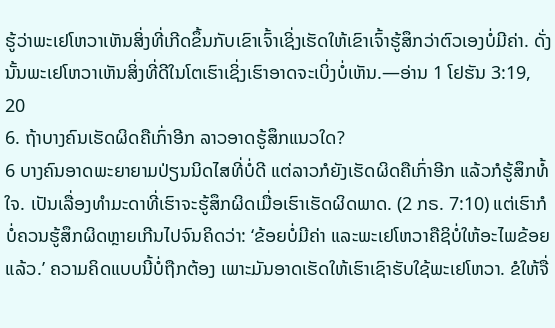ຮູ້ວ່າພະເຢໂຫວາເຫັນສິ່ງທີ່ເກີດຂຶ້ນກັບເຂົາເຈົ້າເຊິ່ງເຮັດໃຫ້ເຂົາເຈົ້າຮູ້ສຶກວ່າຕົວເອງບໍ່ມີຄ່າ. ດັ່ງນັ້ນພະເຢໂຫວາເຫັນສິ່ງທີ່ດີໃນໂຕເຮົາເຊິ່ງເຮົາອາດຈະເບິ່ງບໍ່ເຫັນ.—ອ່ານ 1 ໂຢຮັນ 3:19, 20
6. ຖ້າບາງຄົນເຮັດຜິດຄືເກົ່າອີກ ລາວອາດຮູ້ສຶກແນວໃດ?
6 ບາງຄົນອາດພະຍາຍາມປ່ຽນນິດໄສທີ່ບໍ່ດີ ແຕ່ລາວກໍຍັງເຮັດຜິດຄືເກົ່າອີກ ແລ້ວກໍຮູ້ສຶກທໍ້ໃຈ. ເປັນເລື່ອງທຳມະດາທີ່ເຮົາຈະຮູ້ສຶກຜິດເມື່ອເຮົາເຮັດຜິດພາດ. (2 ກຣ. 7:10) ແຕ່ເຮົາກໍບໍ່ຄວນຮູ້ສຶກຜິດຫຼາຍເກີນໄປຈົນຄິດວ່າ: ‘ຂ້ອຍບໍ່ມີຄ່າ ແລະພະເຢໂຫວາຄືຊິບໍ່ໃຫ້ອະໄພຂ້ອຍແລ້ວ.’ ຄວາມຄິດແບບນີ້ບໍ່ຖືກຕ້ອງ ເພາະມັນອາດເຮັດໃຫ້ເຮົາເຊົາຮັບໃຊ້ພະເຢໂຫວາ. ຂໍໃຫ້ຈື່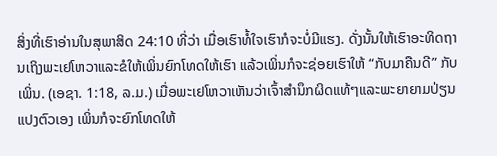ສິ່ງທີ່ເຮົາອ່ານໃນສຸພາສິດ 24:10 ທີ່ວ່າ ເມື່ອເຮົາທໍ້ໃຈເຮົາກໍຈະບໍ່ມີແຮງ. ດັ່ງນັ້ນໃຫ້ເຮົາອະທິດຖານເຖິງພະເຢໂຫວາແລະຂໍໃຫ້ເພິ່ນຍົກໂທດໃຫ້ເຮົາ ແລ້ວເພິ່ນກໍຈະຊ່ອຍເຮົາໃຫ້ “ກັບມາຄືນດີ” ກັບເພິ່ນ. (ເອຊາ. 1:18, ລ.ມ.) ເມື່ອພະເຢໂຫວາເຫັນວ່າເຈົ້າສຳນຶກຜິດແທ້ໆແລະພະຍາຍາມປ່ຽນແປງຕົວເອງ ເພິ່ນກໍຈະຍົກໂທດໃຫ້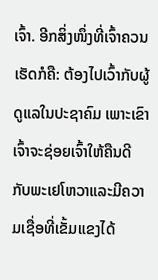ເຈົ້າ. ອີກສິ່ງໜຶ່ງທີ່ເຈົ້າຄວນເຮັດກໍຄື: ຕ້ອງໄປເວົ້າກັບຜູ້ດູແລໃນປະຊາຄົມ ເພາະເຂົາເຈົ້າຈະຊ່ອຍເຈົ້າໃຫ້ຄືນດີກັບພະເຢໂຫວາແລະມີຄວາມເຊື່ອທີ່ເຂັ້ມແຂງໄດ້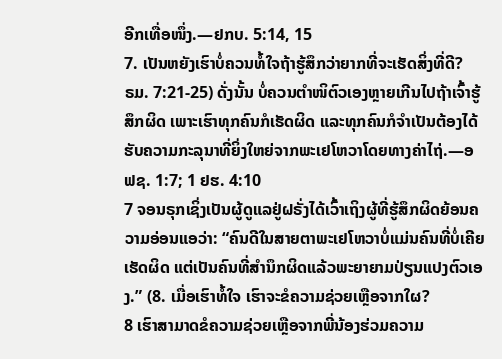ອີກເທື່ອໜຶ່ງ.—ຢກບ. 5:14, 15
7. ເປັນຫຍັງເຮົາບໍ່ຄວນທໍ້ໃຈຖ້າຮູ້ສຶກວ່າຍາກທີ່ຈະເຮັດສິ່ງທີ່ດີ?
ຣມ. 7:21-25) ດັ່ງນັ້ນ ບໍ່ຄວນຕຳໜິຕົວເອງຫຼາຍເກີນໄປຖ້າເຈົ້າຮູ້ສຶກຜິດ ເພາະເຮົາທຸກຄົນກໍເຮັດຜິດ ແລະທຸກຄົນກໍຈຳເປັນຕ້ອງໄດ້ຮັບຄວາມກະລຸນາທີ່ຍິ່ງໃຫຍ່ຈາກພະເຢໂຫວາໂດຍທາງຄ່າໄຖ່.—ອຟຊ. 1:7; 1 ຢຮ. 4:10
7 ຈອນຣຸກເຊິ່ງເປັນຜູ້ດູແລຢູ່ຝຣັ່ງໄດ້ເວົ້າເຖິງຜູ້ທີ່ຮູ້ສຶກຜິດຍ້ອນຄວາມອ່ອນແອວ່າ: “ຄົນດີໃນສາຍຕາພະເຢໂຫວາບໍ່ແມ່ນຄົນທີ່ບໍ່ເຄີຍເຮັດຜິດ ແຕ່ເປັນຄົນທີ່ສຳນຶກຜິດແລ້ວພະຍາຍາມປ່ຽນແປງຕົວເອງ.” (8. ເມື່ອເຮົາທໍ້ໃຈ ເຮົາຈະຂໍຄວາມຊ່ວຍເຫຼືອຈາກໃຜ?
8 ເຮົາສາມາດຂໍຄວາມຊ່ວຍເຫຼືອຈາກພີ່ນ້ອງຮ່ວມຄວາມ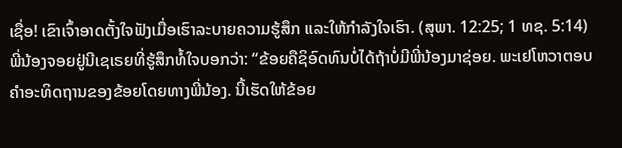ເຊື່ອ! ເຂົາເຈົ້າອາດຕັ້ງໃຈຟັງເມື່ອເຮົາລະບາຍຄວາມຮູ້ສຶກ ແລະໃຫ້ກຳລັງໃຈເຮົາ. (ສຸພາ. 12:25; 1 ທຊ. 5:14) ພີ່ນ້ອງຈອຍຢູ່ນີເຊເຣຍທີ່ຮູ້ສຶກທໍ້ໃຈບອກວ່າ: “ຂ້ອຍຄືຊິອົດທົນບໍ່ໄດ້ຖ້າບໍ່ມີພີ່ນ້ອງມາຊ່ອຍ. ພະເຢໂຫວາຕອບຄຳອະທິດຖານຂອງຂ້ອຍໂດຍທາງພີ່ນ້ອງ. ນີ້ເຮັດໃຫ້ຂ້ອຍ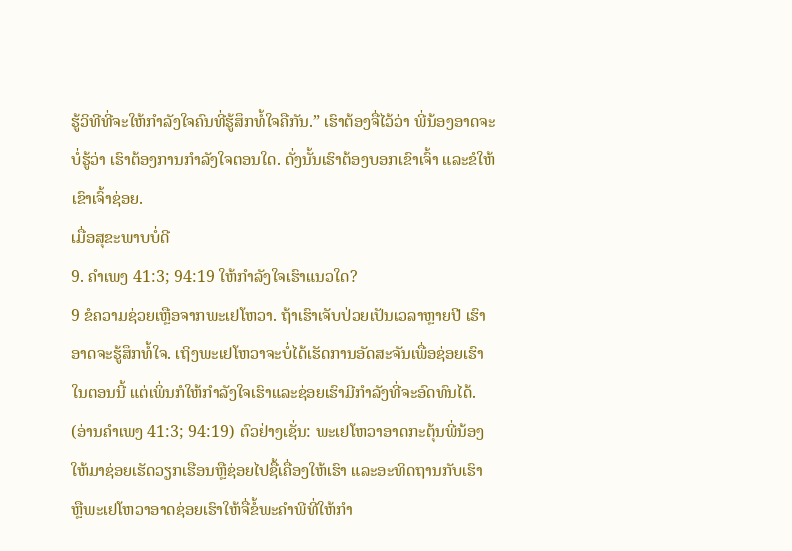ຮູ້ວິທີທີ່ຈະໃຫ້ກຳລັງໃຈຄົນທີ່ຮູ້ສຶກທໍ້ໃຈຄືກັນ.” ເຮົາຕ້ອງຈື່ໄວ້ວ່າ ພີ່ນ້ອງອາດຈະບໍ່ຮູ້ວ່າ ເຮົາຕ້ອງການກຳລັງໃຈຕອນໃດ. ດັ່ງນັ້ນເຮົາຕ້ອງບອກເຂົາເຈົ້າ ແລະຂໍໃຫ້ເຂົາເຈົ້າຊ່ອຍ.
ເມື່ອສຸຂະພາບບໍ່ດີ
9. ຄຳເພງ 41:3; 94:19 ໃຫ້ກຳລັງໃຈເຮົາແນວໃດ?
9 ຂໍຄວາມຊ່ວຍເຫຼືອຈາກພະເຢໂຫວາ. ຖ້າເຮົາເຈັບປ່ວຍເປັນເວລາຫຼາຍປີ ເຮົາອາດຈະຮູ້ສຶກທໍ້ໃຈ. ເຖິງພະເຢໂຫວາຈະບໍ່ໄດ້ເຮັດການອັດສະຈັນເພື່ອຊ່ອຍເຮົາໃນຕອນນີ້ ແຕ່ເພິ່ນກໍໃຫ້ກຳລັງໃຈເຮົາແລະຊ່ອຍເຮົາມີກຳລັງທີ່ຈະອົດທົນໄດ້. (ອ່ານຄຳເພງ 41:3; 94:19) ຕົວຢ່າງເຊັ່ນ: ພະເຢໂຫວາອາດກະຕຸ້ນພີ່ນ້ອງໃຫ້ມາຊ່ອຍເຮັດວຽກເຮືອນຫຼືຊ່ອຍໄປຊື້ເຄື່ອງໃຫ້ເຮົາ ແລະອະທິດຖານກັບເຮົາ ຫຼືພະເຢໂຫວາອາດຊ່ອຍເຮົາໃຫ້ຈື່ຂໍ້ພະຄຳພີທີ່ໃຫ້ກຳ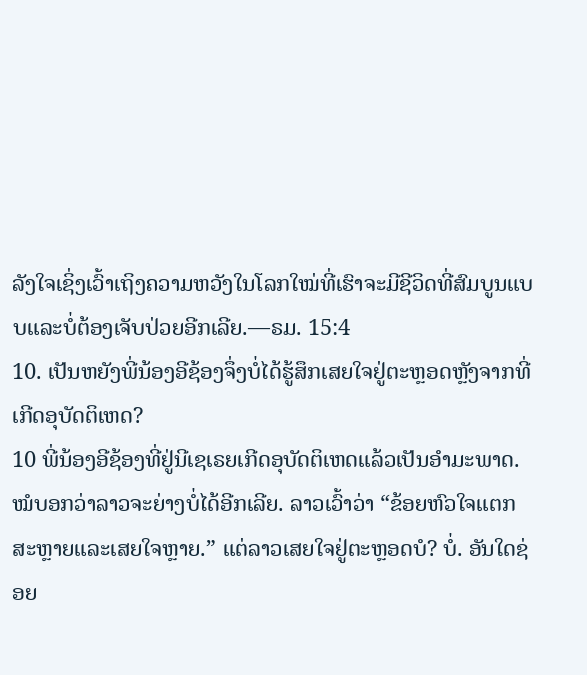ລັງໃຈເຊິ່ງເວົ້າເຖິງຄວາມຫວັງໃນໂລກໃໝ່ທີ່ເຮົາຈະມີຊີວິດທີ່ສົມບູນແບບແລະບໍ່ຕ້ອງເຈັບປ່ວຍອີກເລີຍ.—ຣມ. 15:4
10. ເປັນຫຍັງພີ່ນ້ອງອີຊ້ອງຈຶ່ງບໍ່ໄດ້ຮູ້ສຶກເສຍໃຈຢູ່ຕະຫຼອດຫຼັງຈາກທີ່ເກີດອຸບັດຕິເຫດ?
10 ພີ່ນ້ອງອີຊ້ອງທີ່ຢູ່ນີເຊເຣຍເກີດອຸບັດຕິເຫດແລ້ວເປັນອຳມະພາດ. ໝໍບອກວ່າລາວຈະຍ່າງບໍ່ໄດ້ອີກເລີຍ. ລາວເວົ້າວ່າ “ຂ້ອຍຫົວໃຈແຕກສະຫຼາຍແລະເສຍໃຈຫຼາຍ.” ແຕ່ລາວເສຍໃຈຢູ່ຕະຫຼອດບໍ? ບໍ່. ອັນໃດຊ່ອຍ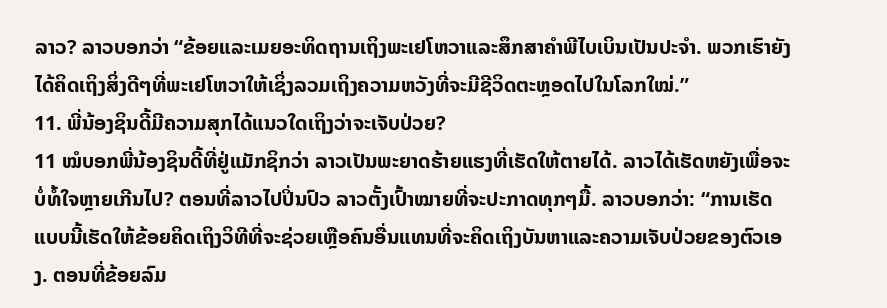ລາວ? ລາວບອກວ່າ “ຂ້ອຍແລະເມຍອະທິດຖານເຖິງພະເຢໂຫວາແລະສຶກສາຄຳພີໄບເບິນເປັນປະຈຳ. ພວກເຮົາຍັງໄດ້ຄິດເຖິງສິ່ງດີໆທີ່ພະເຢໂຫວາໃຫ້ເຊິ່ງລວມເຖິງຄວາມຫວັງທີ່ຈະມີຊີວິດຕະຫຼອດໄປໃນໂລກໃໝ່.”
11. ພີ່ນ້ອງຊິນດີ້ມີຄວາມສຸກໄດ້ແນວໃດເຖິງວ່າຈະເຈັບປ່ວຍ?
11 ໝໍບອກພີ່ນ້ອງຊິນດີ້ທີ່ຢູ່ແມັກຊິກວ່າ ລາວເປັນພະຍາດຮ້າຍແຮງທີ່ເຮັດໃຫ້ຕາຍໄດ້. ລາວໄດ້ເຮັດຫຍັງເພື່ອຈະບໍ່ທໍ້ໃຈຫຼາຍເກີນໄປ? ຕອນທີ່ລາວໄປປິ່ນປົວ ລາວຕັ້ງເປົ້າໝາຍທີ່ຈະປະກາດທຸກໆມື້. ລາວບອກວ່າ: “ການເຮັດແບບນີ້ເຮັດໃຫ້ຂ້ອຍຄິດເຖິງວິທີທີ່ຈະຊ່ວຍເຫຼືອຄົນອື່ນແທນທີ່ຈະຄິດເຖິງບັນຫາແລະຄວາມເຈັບປ່ວຍຂອງຕົວເອງ. ຕອນທີ່ຂ້ອຍລົມ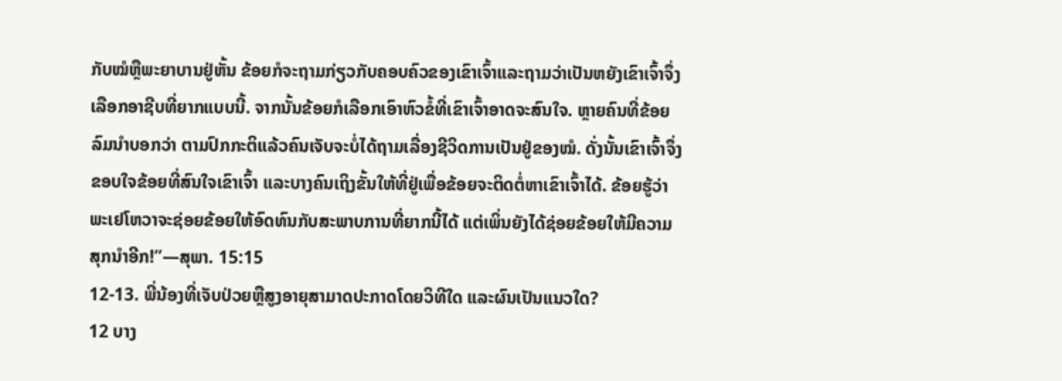ກັບໝໍຫຼືພະຍາບານຢູ່ຫັ້ນ ຂ້ອຍກໍຈະຖາມກ່ຽວກັບຄອບຄົວຂອງເຂົາເຈົ້າແລະຖາມວ່າເປັນຫຍັງເຂົາເຈົ້າຈຶ່ງເລືອກອາຊີບທີ່ຍາກແບບນີ້. ຈາກນັ້ນຂ້ອຍກໍເລືອກເອົາຫົວຂໍ້ທີ່ເຂົາເຈົ້າອາດຈະສົນໃຈ. ຫຼາຍຄົນທີ່ຂ້ອຍລົມນຳບອກວ່າ ຕາມປົກກະຕິແລ້ວຄົນເຈັບຈະບໍ່ໄດ້ຖາມເລື່ອງຊີວິດການເປັນຢູ່ຂອງໝໍ. ດັ່ງນັ້ນເຂົາເຈົ້າຈຶ່ງຂອບໃຈຂ້ອຍທີ່ສົນໃຈເຂົາເຈົ້າ ແລະບາງຄົນເຖິງຂັ້ນໃຫ້ທີ່ຢູ່ເພື່ອຂ້ອຍຈະຕິດຕໍ່ຫາເຂົາເຈົ້າໄດ້. ຂ້ອຍຮູ້ວ່າພະເຢໂຫວາຈະຊ່ອຍຂ້ອຍໃຫ້ອົດທົນກັບສະພາບການທີ່ຍາກນີ້ໄດ້ ແຕ່ເພິ່ນຍັງໄດ້ຊ່ອຍຂ້ອຍໃຫ້ມີຄວາມສຸກນຳອີກ!”—ສຸພາ. 15:15
12-13. ພີ່ນ້ອງທີ່ເຈັບປ່ວຍຫຼືສູງອາຍຸສາມາດປະກາດໂດຍວິທີໃດ ແລະຜົນເປັນແນວໃດ?
12 ບາງ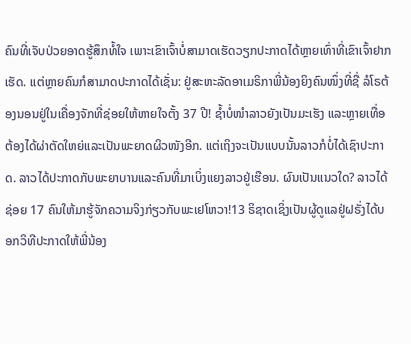ຄົນທີ່ເຈັບປ່ວຍອາດຮູ້ສຶກທໍ້ໃຈ ເພາະເຂົາເຈົ້າບໍ່ສາມາດເຮັດວຽກປະກາດໄດ້ຫຼາຍເທົ່າທີ່ເຂົາເຈົ້າຢາກເຮັດ. ແຕ່ຫຼາຍຄົນກໍສາມາດປະກາດໄດ້ເຊັ່ນ: ຢູ່ສະຫະລັດອາເມຣິກາພີ່ນ້ອງຍິງຄົນໜຶ່ງທີ່ຊື່ ລໍໂຣຕ້ອງນອນຢູ່ໃນເຄື່ອງຈັກທີ່ຊ່ອຍໃຫ້ຫາຍໃຈຕັ້ງ 37 ປີ! ຊ້ຳບໍ່ໜຳລາວຍັງເປັນມະເຮັງ ແລະຫຼາຍເທື່ອຕ້ອງໄດ້ຜ່າຕັດໃຫຍ່ແລະເປັນພະຍາດຜິວໜັງອີກ. ແຕ່ເຖິງຈະເປັນແບບນັ້ນລາວກໍບໍ່ໄດ້ເຊົາປະກາດ. ລາວໄດ້ປະກາດກັບພະຍາບານແລະຄົນທີ່ມາເບິ່ງແຍງລາວຢູ່ເຮືອນ. ຜົນເປັນແນວໃດ? ລາວໄດ້ຊ່ອຍ 17 ຄົນໃຫ້ມາຮູ້ຈັກຄວາມຈິງກ່ຽວກັບພະເຢໂຫວາ!13 ຣິຊາດເຊິ່ງເປັນຜູ້ດູແລຢູ່ຝຣັ່ງໄດ້ບອກວິທີປະກາດໃຫ້ພີ່ນ້ອງ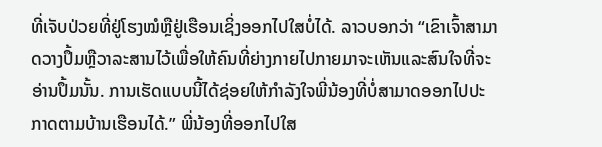ທີ່ເຈັບປ່ວຍທີ່ຢູ່ໂຮງໝໍຫຼືຢູ່ເຮືອນເຊິ່ງອອກໄປໃສບໍ່ໄດ້. ລາວບອກວ່າ “ເຂົາເຈົ້າສາມາດວາງປຶ້ມຫຼືວາລະສານໄວ້ເພື່ອໃຫ້ຄົນທີ່ຍ່າງກາຍໄປກາຍມາຈະເຫັນແລະສົນໃຈທີ່ຈະອ່ານປຶ້ມນັ້ນ. ການເຮັດແບບນີ້ໄດ້ຊ່ອຍໃຫ້ກຳລັງໃຈພີ່ນ້ອງທີ່ບໍ່ສາມາດອອກໄປປະກາດຕາມບ້ານເຮືອນໄດ້.” ພີ່ນ້ອງທີ່ອອກໄປໃສ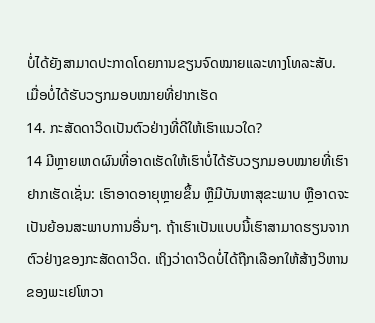ບໍ່ໄດ້ຍັງສາມາດປະກາດໂດຍການຂຽນຈົດໝາຍແລະທາງໂທລະສັບ.
ເມື່ອບໍ່ໄດ້ຮັບວຽກມອບໝາຍທີ່ຢາກເຮັດ
14. ກະສັດດາວິດເປັນຕົວຢ່າງທີ່ດີໃຫ້ເຮົາແນວໃດ?
14 ມີຫຼາຍເຫດຜົນທີ່ອາດເຮັດໃຫ້ເຮົາບໍ່ໄດ້ຮັບວຽກມອບໝາຍທີ່ເຮົາຢາກເຮັດເຊັ່ນ: ເຮົາອາດອາຍຸຫຼາຍຂຶ້ນ ຫຼືມີບັນຫາສຸຂະພາບ ຫຼືອາດຈະເປັນຍ້ອນສະພາບການອື່ນໆ. ຖ້າເຮົາເປັນແບບນີ້ເຮົາສາມາດຮຽນຈາກຕົວຢ່າງຂອງກະສັດດາວິດ. ເຖິງວ່າດາວິດບໍ່ໄດ້ຖືກເລືອກໃຫ້ສ້າງວິຫານຂອງພະເຢໂຫວາ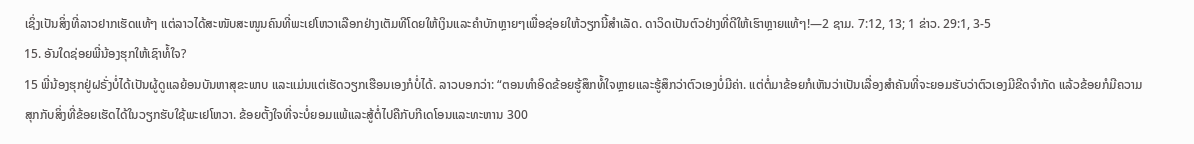ເຊິ່ງເປັນສິ່ງທີ່ລາວຢາກເຮັດແທ້ໆ ແຕ່ລາວໄດ້ສະໜັບສະໜູນຄົນທີ່ພະເຢໂຫວາເລືອກຢ່າງເຕັມທີໂດຍໃຫ້ເງິນແລະຄຳບັກຫຼາຍໆເພື່ອຊ່ອຍໃຫ້ວຽກນີ້ສຳເລັດ. ດາວິດເປັນຕົວຢ່າງທີ່ດີໃຫ້ເຮົາຫຼາຍແທ້ໆ!—2 ຊາມ. 7:12, 13; 1 ຂ່າວ. 29:1, 3-5
15. ອັນໃດຊ່ອຍພີ່ນ້ອງຮຸກໃຫ້ເຊົາທໍ້ໃຈ?
15 ພີ່ນ້ອງຮຸກຢູ່ຝຣັ່ງບໍ່ໄດ້ເປັນຜູ້ດູແລຍ້ອນບັນຫາສຸຂະພາບ ແລະແມ່ນແຕ່ເຮັດວຽກເຮືອນເອງກໍບໍ່ໄດ້. ລາວບອກວ່າ: “ຕອນທຳອິດຂ້ອຍຮູ້ສຶກທໍ້ໃຈຫຼາຍແລະຮູ້ສຶກວ່າຕົວເອງບໍ່ມີຄ່າ. ແຕ່ຕໍ່ມາຂ້ອຍກໍເຫັນວ່າເປັນເລື່ອງສຳຄັນທີ່ຈະຍອມຮັບວ່າຕົວເອງມີຂີດຈຳກັດ ແລ້ວຂ້ອຍກໍມີຄວາມສຸກກັບສິ່ງທີ່ຂ້ອຍເຮັດໄດ້ໃນວຽກຮັບໃຊ້ພະເຢໂຫວາ. ຂ້ອຍຕັ້ງໃຈທີ່ຈະບໍ່ຍອມແພ້ແລະສູ້ຕໍ່ໄປຄືກັບກີເດໂອນແລະທະຫານ 300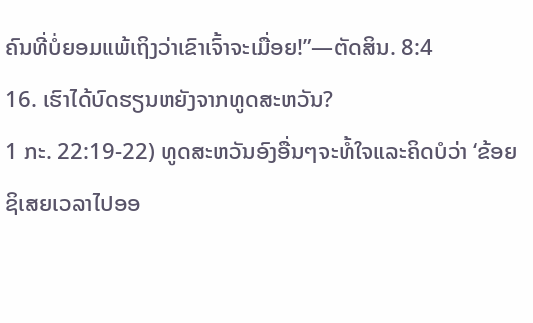ຄົນທີ່ບໍ່ຍອມແພ້ເຖິງວ່າເຂົາເຈົ້າຈະເມື່ອຍ!”—ຕັດສິນ. 8:4
16. ເຮົາໄດ້ບົດຮຽນຫຍັງຈາກທູດສະຫວັນ?
1 ກະ. 22:19-22) ທູດສະຫວັນອົງອື່ນໆຈະທໍ້ໃຈແລະຄິດບໍວ່າ ‘ຂ້ອຍຊິເສຍເວລາໄປອອ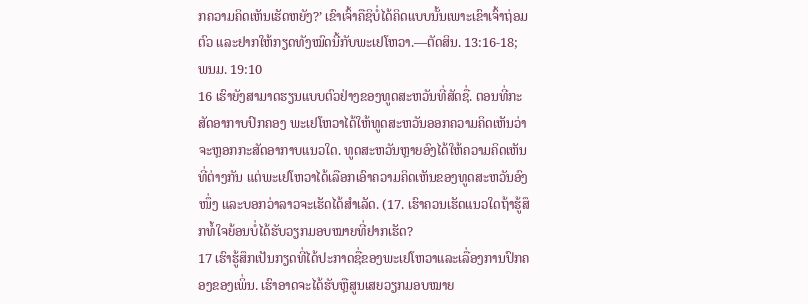ກຄວາມຄິດເຫັນເຮັດຫຍັງ?’ ເຂົາເຈົ້າຄືຊິບໍ່ໄດ້ຄິດແບບນັ້ນເພາະເຂົາເຈົ້າຖ່ອມຕົວ ແລະຢາກໃຫ້ກຽດທັງໝົດນີ້ກັບພະເຢໂຫວາ.—ຕັດສິນ. 13:16-18; ພນມ. 19:10
16 ເຮົາຍັງສາມາດຮຽນແບບຕົວຢ່າງຂອງທູດສະຫວັນທີ່ສັດຊື່. ຕອນທີ່ກະສັດອາກາບປົກຄອງ ພະເຢໂຫວາໄດ້ໃຫ້ທູດສະຫວັນອອກຄວາມຄິດເຫັນວ່າຈະຫຼອກກະສັດອາກາບແນວໃດ. ທູດສະຫວັນຫຼາຍອົງໄດ້ໃຫ້ຄວາມຄິດເຫັນທີ່ຕ່າງກັນ ແຕ່ພະເຢໂຫວາໄດ້ເລືອກເອົາຄວາມຄິດເຫັນຂອງທູດສະຫວັນອົງໜຶ່ງ ແລະບອກວ່າລາວຈະເຮັດໄດ້ສຳເລັດ. (17. ເຮົາຄວນເຮັດແນວໃດຖ້າຮູ້ສຶກທໍ້ໃຈຍ້ອນບໍ່ໄດ້ຮັບວຽກມອບໝາຍທີ່ຢາກເຮັດ?
17 ເຮົາຮູ້ສຶກເປັນກຽດທີ່ໄດ້ປະກາດຊື່ຂອງພະເຢໂຫວາແລະເລື່ອງການປົກຄອງຂອງເພິ່ນ. ເຮົາອາດຈະໄດ້ຮັບຫຼືສູນເສຍວຽກມອບໝາຍ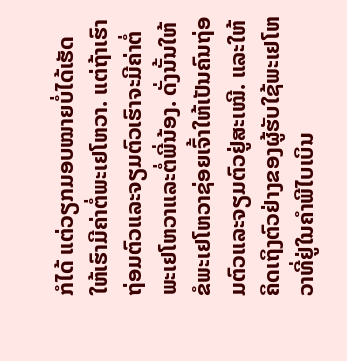ກໍໄດ້ ແຕ່ວຽກມອບໝາຍບໍ່ໄດ້ເຮັດໃຫ້ເຮົາມີຄ່າຕໍ່ພະເຢໂຫວາ. ແຕ່ຖ້າເຮົາຖ່ອມຕົວແລະຈຽມຕົວເຮົາຈະມີຄ່າຕໍ່ພະເຢໂຫວາແລະຕໍ່ພີ່ນ້ອງ. ດັ່ງນັ້ນໃຫ້ຂໍພະເຢໂຫວາຊ່ອຍເຈົ້າໃຫ້ເປັນຄົນຖ່ອມຕົວແລະຈຽມຕົວຢູ່ສະເໝີ. ແລະໃຫ້ຄິດເຖິງຕົວຢ່າງຂອງຜູ້ຮັບໃຊ້ພະເຢໂຫວາທີ່ຢູ່ໃນຄຳພີໄບເບິນ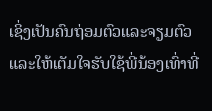ເຊິ່ງເປັນຄົນຖ່ອມຕົວແລະຈຽມຕົວ ແລະໃຫ້ເຕັມໃຈຮັບໃຊ້ພີ່ນ້ອງເທົ່າທີ່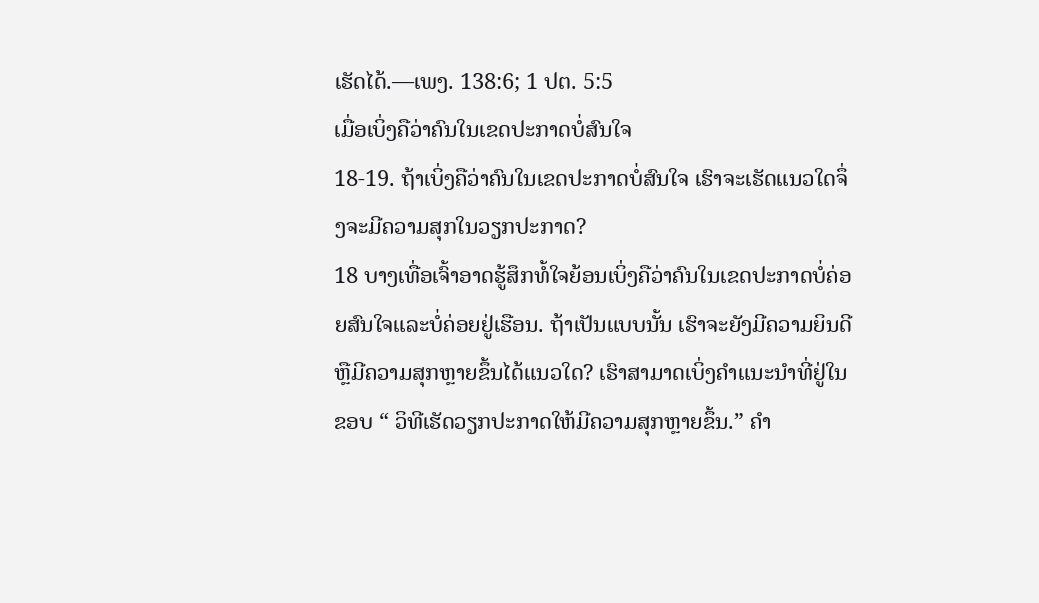ເຮັດໄດ້.—ເພງ. 138:6; 1 ປຕ. 5:5
ເມື່ອເບິ່ງຄືວ່າຄົນໃນເຂດປະກາດບໍ່ສົນໃຈ
18-19. ຖ້າເບິ່ງຄືວ່າຄົນໃນເຂດປະກາດບໍ່ສົນໃຈ ເຮົາຈະເຮັດແນວໃດຈຶ່ງຈະມີຄວາມສຸກໃນວຽກປະກາດ?
18 ບາງເທື່ອເຈົ້າອາດຮູ້ສຶກທໍ້ໃຈຍ້ອນເບິ່ງຄືວ່າຄົນໃນເຂດປະກາດບໍ່ຄ່ອຍສົນໃຈແລະບໍ່ຄ່ອຍຢູ່ເຮືອນ. ຖ້າເປັນແບບນັ້ນ ເຮົາຈະຍັງມີຄວາມຍິນດີຫຼືມີຄວາມສຸກຫຼາຍຂຶ້ນໄດ້ແນວໃດ? ເຮົາສາມາດເບິ່ງຄຳແນະນຳທີ່ຢູ່ໃນຂອບ “ ວິທີເຮັດວຽກປະກາດໃຫ້ມີຄວາມສຸກຫຼາຍຂຶ້ນ.” ຄຳ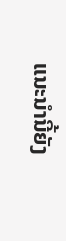ແນະນຳນີ້ຍັງ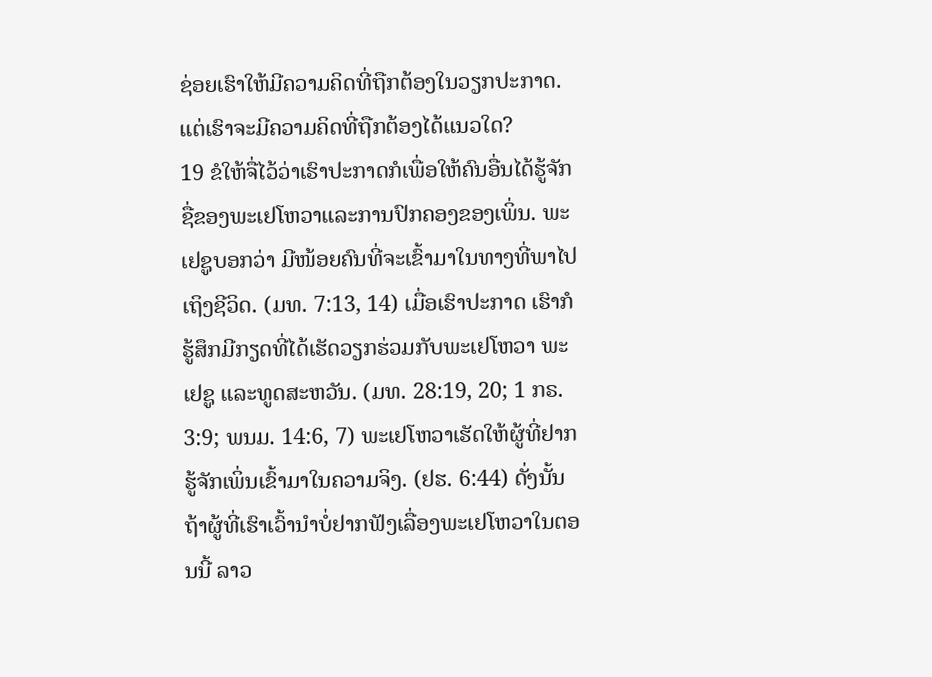ຊ່ອຍເຮົາໃຫ້ມີຄວາມຄິດທີ່ຖືກຕ້ອງໃນວຽກປະກາດ. ແຕ່ເຮົາຈະມີຄວາມຄິດທີ່ຖືກຕ້ອງໄດ້ແນວໃດ?
19 ຂໍໃຫ້ຈື່ໄວ້ວ່າເຮົາປະກາດກໍເພື່ອໃຫ້ຄົນອື່ນໄດ້ຮູ້ຈັກຊື່ຂອງພະເຢໂຫວາແລະການປົກຄອງຂອງເພິ່ນ. ພະເຢຊູບອກວ່າ ມີໜ້ອຍຄົນທີ່ຈະເຂົ້າມາໃນທາງທີ່ພາໄປເຖິງຊີວິດ. (ມທ. 7:13, 14) ເມື່ອເຮົາປະກາດ ເຮົາກໍຮູ້ສຶກມີກຽດທີ່ໄດ້ເຮັດວຽກຮ່ວມກັບພະເຢໂຫວາ ພະເຢຊູ ແລະທູດສະຫວັນ. (ມທ. 28:19, 20; 1 ກຣ. 3:9; ພນມ. 14:6, 7) ພະເຢໂຫວາເຮັດໃຫ້ຜູ້ທີ່ຢາກຮູ້ຈັກເພິ່ນເຂົ້າມາໃນຄວາມຈິງ. (ຢຮ. 6:44) ດັ່ງນັ້ນ ຖ້າຜູ້ທີ່ເຮົາເວົ້ານຳບໍ່ຢາກຟັງເລື່ອງພະເຢໂຫວາໃນຕອນນີ້ ລາວ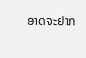ອາດຈະຢາກ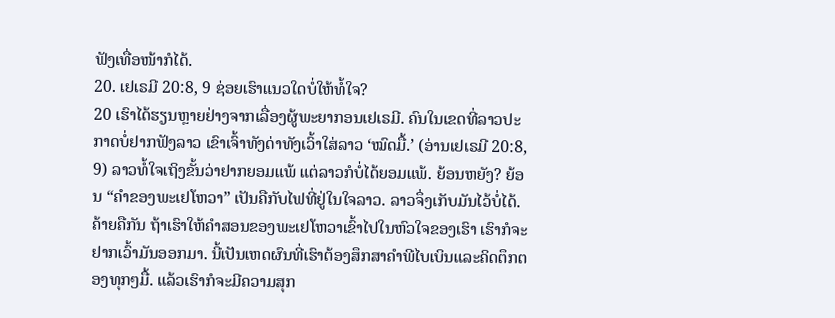ຟັງເທື່ອໜ້າກໍໄດ້.
20. ເຢເຣມີ 20:8, 9 ຊ່ອຍເຮົາແນວໃດບໍ່ໃຫ້ທໍ້ໃຈ?
20 ເຮົາໄດ້ຮຽນຫຼາຍຢ່າງຈາກເລື່ອງຜູ້ພະຍາກອນເຢເຣມີ. ຄົນໃນເຂດທີ່ລາວປະກາດບໍ່ຢາກຟັງລາວ ເຂົາເຈົ້າທັງດ່າທັງເວົ້າໃສ່ລາວ ‘ໝົດມື້.’ (ອ່ານເຢເຣມີ 20:8, 9) ລາວທໍ້ໃຈເຖິງຂັ້ນວ່າຢາກຍອມແພ້ ແຕ່ລາວກໍບໍ່ໄດ້ຍອມແພ້. ຍ້ອນຫຍັງ? ຍ້ອນ “ຄຳຂອງພະເຢໂຫວາ” ເປັນຄືກັບໄຟທີ່ຢູ່ໃນໃຈລາວ. ລາວຈຶ່ງເກັບມັນໄວ້ບໍ່ໄດ້. ຄ້າຍຄືກັນ ຖ້າເຮົາໃຫ້ຄຳສອນຂອງພະເຢໂຫວາເຂົ້າໄປໃນຫົວໃຈຂອງເຮົາ ເຮົາກໍຈະຢາກເວົ້າມັນອອກມາ. ນີ້ເປັນເຫດຜົນທີ່ເຮົາຕ້ອງສຶກສາຄຳພີໄບເບິນແລະຄິດຕຶກຕອງທຸກໆມື້. ແລ້ວເຮົາກໍຈະມີຄວາມສຸກ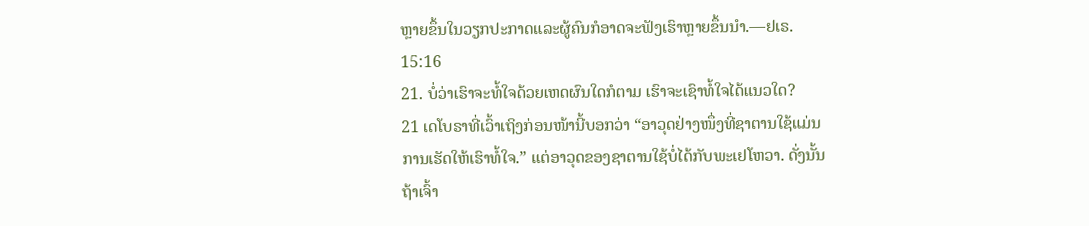ຫຼາຍຂຶ້ນໃນວຽກປະກາດແລະຜູ້ຄົນກໍອາດຈະຟັງເຮົາຫຼາຍຂຶ້ນນຳ.—ຢເຣ. 15:16
21. ບໍ່ວ່າເຮົາຈະທໍ້ໃຈດ້ວຍເຫດຜົນໃດກໍຕາມ ເຮົາຈະເຊົາທໍ້ໃຈໄດ້ແນວໃດ?
21 ເດໂບຣາທີ່ເວົ້າເຖິງກ່ອນໜ້ານີ້ບອກວ່າ “ອາວຸດຢ່າງໜຶ່ງທີ່ຊາຕານໃຊ້ແມ່ນການເຮັດໃຫ້ເຮົາທໍ້ໃຈ.” ແຕ່ອາວຸດຂອງຊາຕານໃຊ້ບໍ່ໄດ້ກັບພະເຢໂຫວາ. ດັ່ງນັ້ນຖ້າເຈົ້າ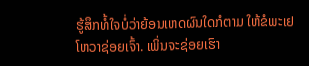ຮູ້ສຶກທໍ້ໃຈບໍ່ວ່າຍ້ອນເຫດຜົນໃດກໍຕາມ ໃຫ້ຂໍພະເຢໂຫວາຊ່ອຍເຈົ້າ. ເພິ່ນຈະຊ່ອຍເຮົາ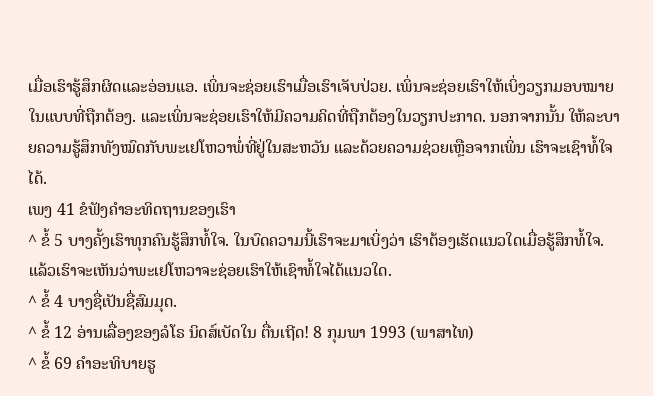ເມື່ອເຮົາຮູ້ສຶກຜິດແລະອ່ອນແອ. ເພິ່ນຈະຊ່ອຍເຮົາເມື່ອເຮົາເຈັບປ່ວຍ. ເພິ່ນຈະຊ່ອຍເຮົາໃຫ້ເບິ່ງວຽກມອບໝາຍໃນແບບທີ່ຖືກຕ້ອງ. ແລະເພິ່ນຈະຊ່ອຍເຮົາໃຫ້ມີຄວາມຄິດທີ່ຖືກຕ້ອງໃນວຽກປະກາດ. ນອກຈາກນັ້ນ ໃຫ້ລະບາຍຄວາມຮູ້ສຶກທັງໝົດກັບພະເຢໂຫວາພໍ່ທີ່ຢູ່ໃນສະຫວັນ ແລະດ້ວຍຄວາມຊ່ວຍເຫຼືອຈາກເພິ່ນ ເຮົາຈະເຊົາທໍ້ໃຈໄດ້.
ເພງ 41 ຂໍຟັງຄຳອະທິດຖານຂອງເຮົາ
^ ຂໍ້ 5 ບາງຄັ້ງເຮົາທຸກຄົນຮູ້ສຶກທໍ້ໃຈ. ໃນບົດຄວາມນີ້ເຮົາຈະມາເບິ່ງວ່າ ເຮົາຕ້ອງເຮັດແນວໃດເມື່ອຮູ້ສຶກທໍ້ໃຈ. ແລ້ວເຮົາຈະເຫັນວ່າພະເຢໂຫວາຈະຊ່ອຍເຮົາໃຫ້ເຊົາທໍ້ໃຈໄດ້ແນວໃດ.
^ ຂໍ້ 4 ບາງຊື່ເປັນຊື່ສົມມຸດ.
^ ຂໍ້ 12 ອ່ານເລື່ອງຂອງລໍໂຣ ນິດສ໌ເບັດໃນ ຕື່ນເຖີດ! 8 ກຸມພາ 1993 (ພາສາໄທ)
^ ຂໍ້ 69 ຄຳອະທິບາຍຮູ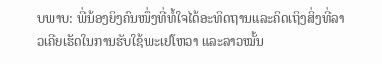ບພາບ: ພີ່ນ້ອງຍິງຄົນໜຶ່ງທີ່ທໍ້ໃຈໄດ້ອະທິດຖານແລະຄິດເຖິງສິ່ງທີ່ລາວເຄີຍເຮັດໃນການຮັບໃຊ້ພະເຢໂຫວາ ແລະລາວໝັ້ນ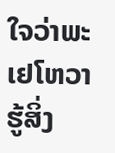ໃຈວ່າພະເຢໂຫວາຮູ້ສິ່ງ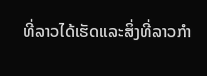ທີ່ລາວໄດ້ເຮັດແລະສິ່ງທີ່ລາວກຳ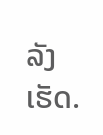ລັງເຮັດ.